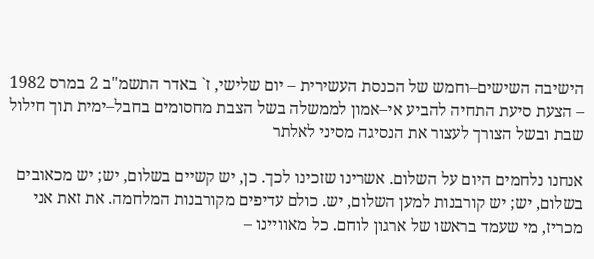הישיבה השישים–וחמש של הכנסת העשירית – יום שלישי, ז` באדר התשמ"ב 2 במרס 1982 – הצעת סיעת התחיה להביע אי–אמון לממשלה בשל הצבת מחסומים בחבל–ימית תוך חילול שבת ובשל הצורך לעצור את הנסיגה מסיני לאלתר

אנחנו נלחמים היום על השלום. אשרינו שזכינו לכך. כן, יש קשיים בשלום, יש; יש מכאובים בשלום, יש; יש קורבנות למען השלום, יש. כולם עדיפים מקורבנות המלחמה. את זאת אני מכריז, מי שעמד בראשו של ארגון לוחם. כל מאוויינו –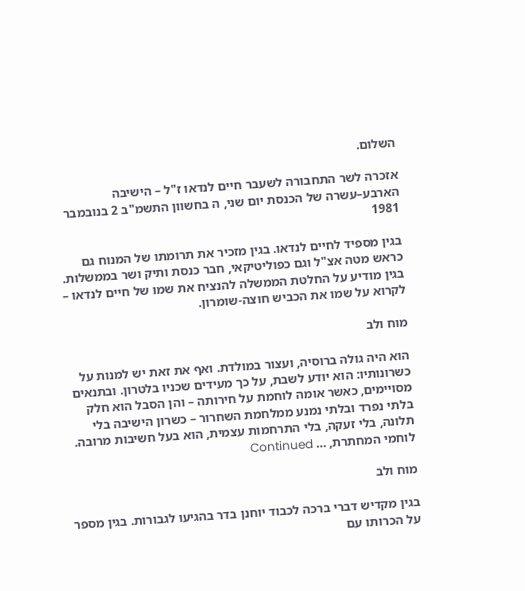השלום.

אזכרה לשר התחבורה לשעבר חיים לנדאו ז"ל – הישיבה הארבע–עשרה של הכנסת יום שני, ה בחשוון התשמ"ב 2 בנובמבר 1981

בגין מספיד לחיים לנדאו. בגין מזכיר את תרומתו של המנוח גם כראש מטה אצ"ל וגם כפוליטיקאי, חבר כנסת ותיק ושר בממשלות. בגין מודיע על החלטת הממשלה להנציח את שמו של חיים לנדאו – לקרוא על שמו את הכביש חוצה-שומרון.

מוח ולב

הוא היה גולה ברוסיה, ועצור במולדת. ואף את זאת יש למנות על כשרונותיו: הוא יודע לשבת, על כך מעידים שכניו בלטרון. ובתנאים מסויימים, כאשר אומה לוחמת על חירותה – והן הסבל הוא חלק בלתי נפרד ובלתי נמנע ממלחמת השחרור – כשרון הישיבה בלי תלונה, בלי זעקה, בלי התרחמות עצמית, הוא בעל חשיבות מרובה. לוחמי המחתרת, … Continued

מוח ולב

בגין מקדיש דברי ברכה לכבוד יוחנן בדר בהגיעו לגבורות. בגין מספר על הכרותו עם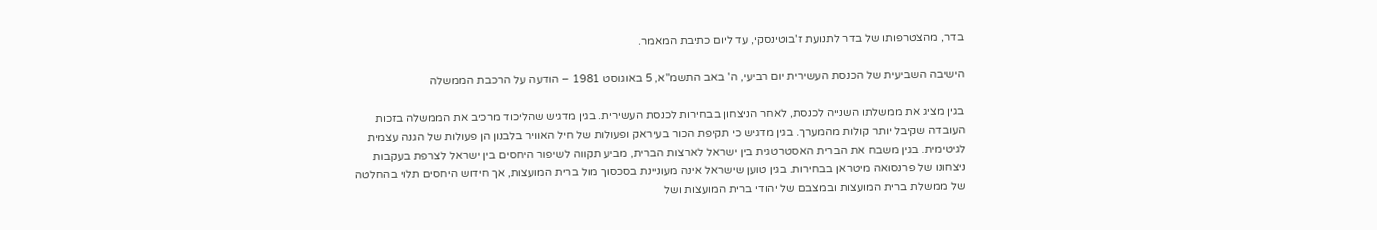בדר, מהצטרפותו של בדר לתנועת ז'בוטינסקי, עד ליום כתיבת המאמר.

הישיבה השביעית של הכנסת העשירית יום רביעי, ה' באב התשמ"א, 5 באוגוסט 1981 – הודעה על הרכבת הממשלה

בגין מציג את ממשלתו השנייה לכנסת, לאחר הניצחון בבחירות לכנסת העשירית. בגין מדגיש שהליכוד מרכיב את הממשלה בזכות העובדה שקיבל יותר קולות מהמערך. בגין מדגיש כי תקיפת הכור בעיראק ופעולות של חיל האוויר בלבנון הן פעולות של הגנה עצמית לגיטימית. בגין משבח את הברית האסטרטגית בין ישראל לארצות הברית, מביע תקווה לשיפור היחסים בין ישראל לצרפת בעקבות ניצחונו של פרנסואה מיטראן בבחירות. בגין טוען שישראל אינה מעוניינת בסכסוך מול ברית המועצות, אך חידוש היחסים תלוי בהחלטה של ממשלת ברית המועצות ובמצבם של יהודי ברית המועצות ושל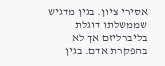אסירי ציון. בגין מדגיש שממשלתו דוגלת בליברליזם אך לא בהפקרת אדם. בגין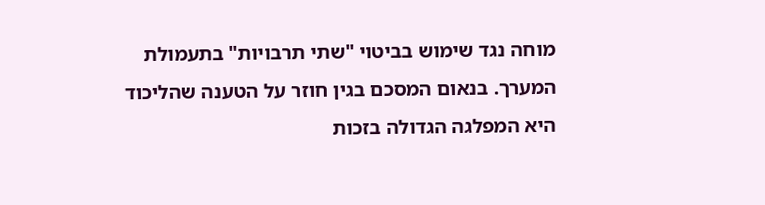מוחה נגד שימוש בביטוי "שתי תרבויות" בתעמולת המערך. בנאום המסכם בגין חוזר על הטענה שהליכוד היא המפלגה הגדולה בזכות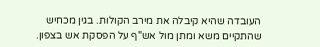העובדה שהיא קיבלה את מירב הקולות. בגין מכחיש שהתקיים משא ומתן מול אש"ף על הפסקת אש בצפון.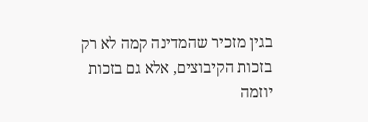בגין מזכיר שהמדינה קמה לא רק בזכות הקיבוצים, אלא גם בזכות יוזמה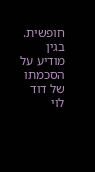חופשית. בגין מודיע על הסכמתו של דוד לוי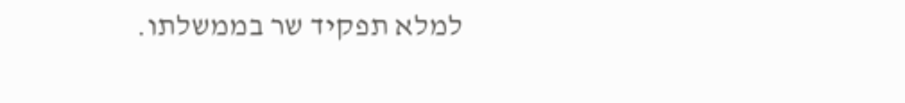למלא תפקיד שר בממשלתו.